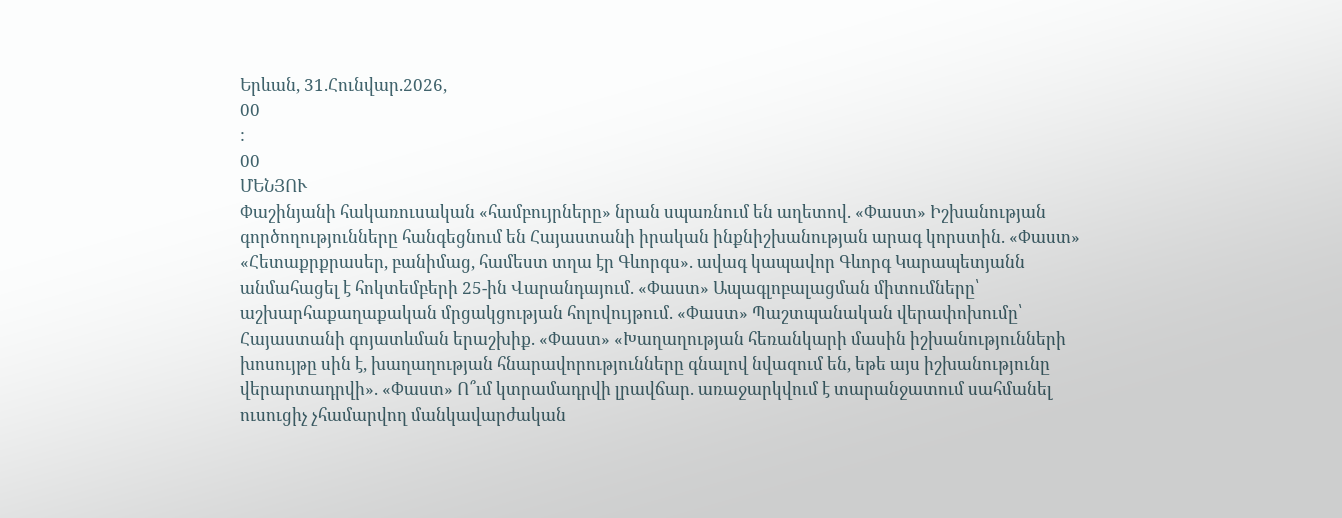Երևան, 31.Հունվար.2026,
00
:
00
ՄԵՆՅՈՒ
Փաշինյանի հակառուսական «համբույրները» նրան սպառնում են աղետով. «Փաստ» Իշխանության գործողությունները հանգեցնում են Հայաստանի իրական ինքնիշխանության արագ կորստին. «Փաստ» «Հետաքրքրասեր, բանիմաց, համեստ տղա էր Գևորգս». ավագ կապավոր Գևորգ Կարապետյանն անմահացել է հոկտեմբերի 25-ին Վարանդայում. «Փաստ» Ապագլոբալացման միտումները՝ աշխարհաքաղաքական մրցակցության հոլովույթում. «Փաստ» Պաշտպանական վերափոխումը՝ Հայաստանի գոյատևման երաշխիք. «Փաստ» «Խաղաղության հեռանկարի մասին իշխանությունների խոսույթը սին է, խաղաղության հնարավորությունները գնալով նվազում են, եթե այս իշխանությունը վերարտադրվի». «Փաստ» Ո՞ւմ կտրամադրվի լրավճար. առաջարկվում է տարանջատում սահմանել ուսուցիչ չհամարվող մանկավարժական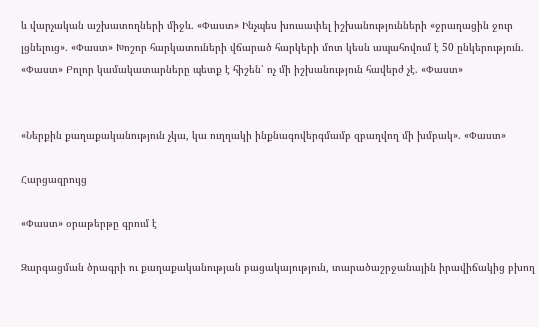և վարչական աշխատողների միջև. «Փաստ» Ինչպես խուսափել իշխանությունների «ջրաղացին ջուր լցնելուց». «Փաստ» Խոշոր հարկատուների վճարած հարկերի մոտ կեսն ապահովում է 50 ընկերություն. «Փաստ» Բոլոր կամակատարները պետք է հիշեն՝ ոչ մի իշխանություն հավերժ չէ. «Փաստ»


«Ներքին քաղաքականություն չկա, կա ուղղակի ինքնագովերգմամբ զբաղվող մի խմբակ». «Փաստ»

Հարցազրույց

«Փաստ» օրաթերթը գրում է

Զարգացման ծրագրի ու քաղաքականության բացակայություն, տարածաշրջանային իրավիճակից բխող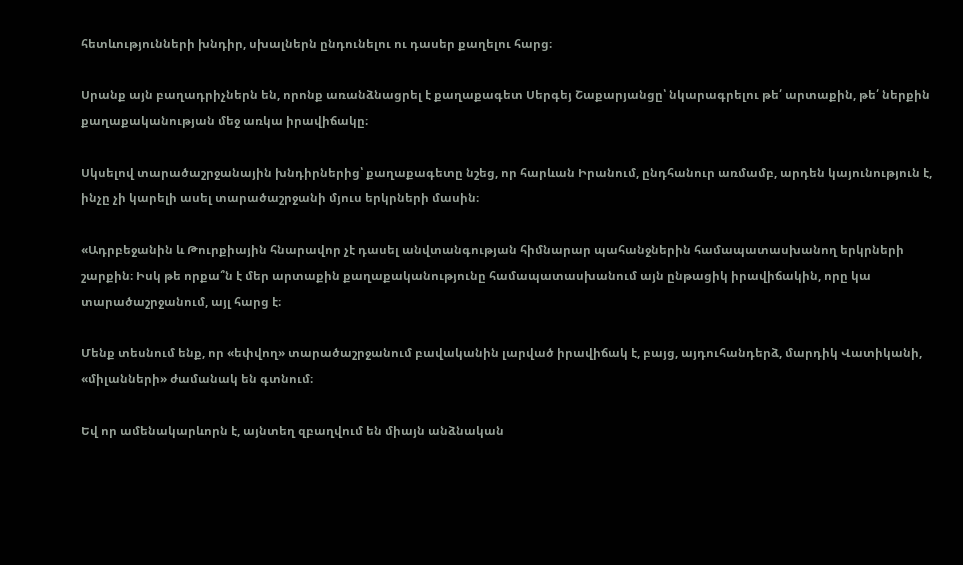հետևությունների խնդիր, սխալներն ընդունելու ու դասեր քաղելու հարց։

Սրանք այն բաղադրիչներն են, որոնք առանձնացրել է քաղաքագետ Սերգեյ Շաքարյանցը՝ նկարագրելու թե՛ արտաքին, թե՛ ներքին քաղաքականության մեջ առկա իրավիճակը։

Սկսելով տարածաշրջանային խնդիրներից՝ քաղաքագետը նշեց, որ հարևան Իրանում, ընդհանուր առմամբ, արդեն կայունություն է, ինչը չի կարելի ասել տարածաշրջանի մյուս երկրների մասին։

«Ադրբեջանին և Թուրքիային հնարավոր չէ դասել անվտանգության հիմնարար պահանջներին համապատասխանող երկրների շարքին։ Իսկ թե որքա՞ն է մեր արտաքին քաղաքականությունը համապատասխանում այն ընթացիկ իրավիճակին, որը կա տարածաշրջանում, այլ հարց է։

Մենք տեսնում ենք, որ «եփվող» տարածաշրջանում բավականին լարված իրավիճակ է, բայց, այդուհանդերձ, մարդիկ Վատիկանի, «միլանների» ժամանակ են գտնում։

Եվ որ ամենակարևորն է, այնտեղ զբաղվում են միայն անձնական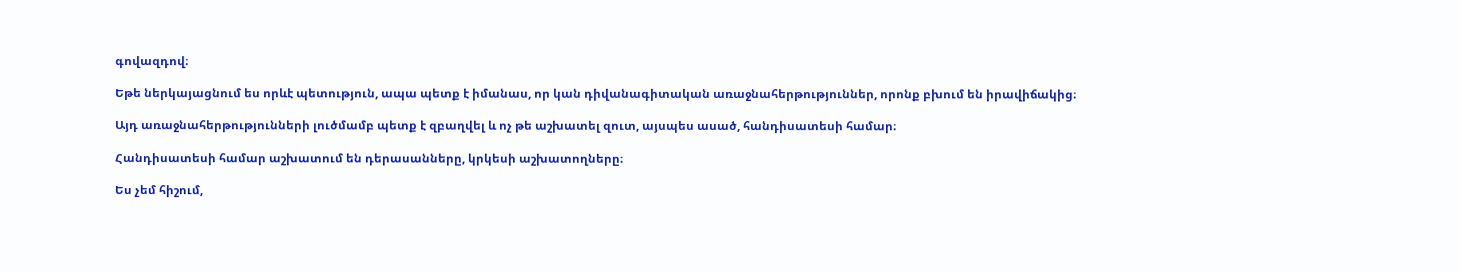գովազդով։

Եթե ներկայացնում ես որևէ պետություն, ապա պետք է իմանաս, որ կան դիվանագիտական առաջնահերթություններ, որոնք բխում են իրավիճակից։

Այդ առաջնահերթությունների լուծմամբ պետք է զբաղվել և ոչ թե աշխատել զուտ, այսպես ասած, հանդիսատեսի համար։

Հանդիսատեսի համար աշխատում են դերասանները, կրկեսի աշխատողները։

Ես չեմ հիշում,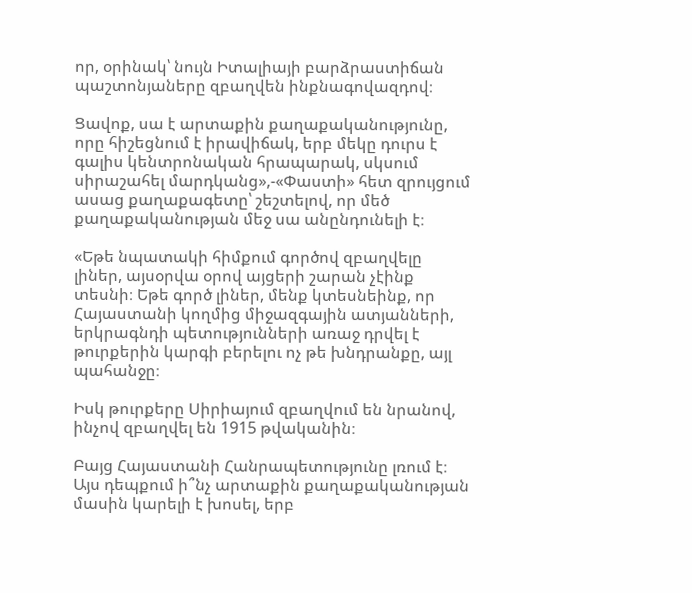որ, օրինակ՝ նույն Իտալիայի բարձրաստիճան պաշտոնյաները զբաղվեն ինքնագովազդով։

Ցավոք, սա է արտաքին քաղաքականությունը, որը հիշեցնում է իրավիճակ, երբ մեկը դուրս է գալիս կենտրոնական հրապարակ, սկսում սիրաշահել մարդկանց»,-«Փաստի» հետ զրույցում ասաց քաղաքագետը՝ շեշտելով, որ մեծ քաղաքականության մեջ սա անընդունելի է։

«Եթե նպատակի հիմքում գործով զբաղվելը լիներ, այսօրվա օրով այցերի շարան չէինք տեսնի։ Եթե գործ լիներ, մենք կտեսնեինք, որ Հայաստանի կողմից միջազգային ատյանների, երկրագնդի պետությունների առաջ դրվել է թուրքերին կարգի բերելու ոչ թե խնդրանքը, այլ պահանջը։

Իսկ թուրքերը Սիրիայում զբաղվում են նրանով, ինչով զբաղվել են 1915 թվականին։

Բայց Հայաստանի Հանրապետությունը լռում է։ Այս դեպքում ի՞նչ արտաքին քաղաքականության մասին կարելի է խոսել, երբ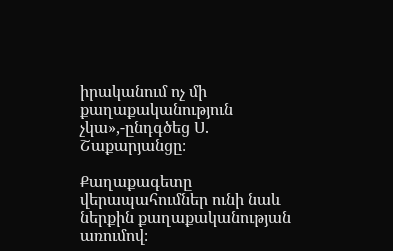իրականում ոչ մի քաղաքականություն չկա»,-ընդգծեց Ս. Շաքարյանցը։

Քաղաքագետը վերապահումներ ունի նաև ներքին քաղաքականության առումով։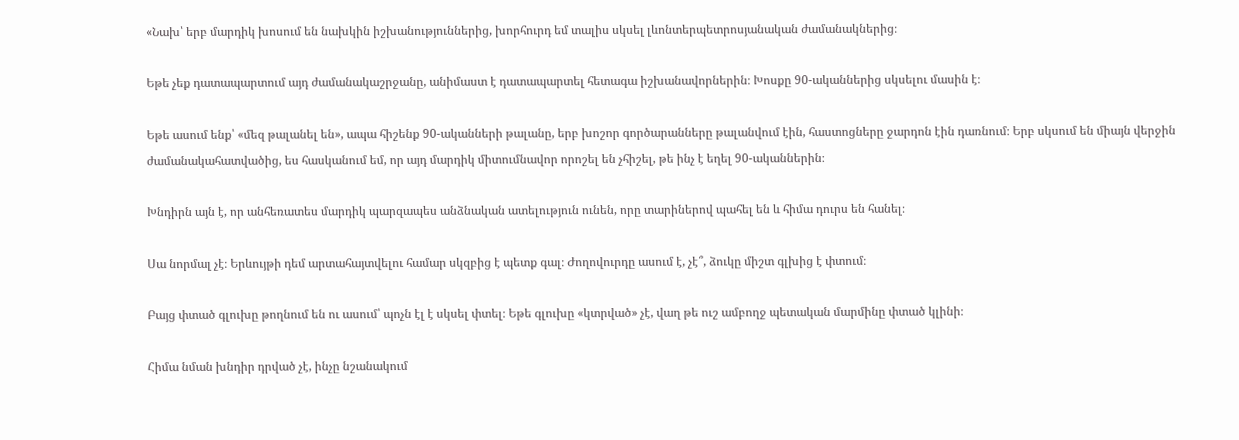«Նախ՝ երբ մարդիկ խոսում են նախկին իշխանություններից, խորհուրդ եմ տալիս սկսել լևոնտերպետրոսյանական ժամանակներից։

Եթե չեք դատապարտում այդ ժամանակաշրջանը, անիմաստ է դատապարտել հետագա իշխանավորներին։ Խոսքը 90-ականներից սկսելու մասին է։

Եթե ասում ենք՝ «մեզ թալանել են», ապա հիշենք 90-ականների թալանը, երբ խոշոր գործարանները թալանվում էին, հաստոցները ջարդոն էին դառնում։ Երբ սկսում են միայն վերջին ժամանակահատվածից, ես հասկանում եմ, որ այդ մարդիկ միտումնավոր որոշել են չհիշել, թե ինչ է եղել 90-ականներին։

Խնդիրն այն է, որ անհեռատես մարդիկ պարզապես անձնական ատելություն ունեն, որը տարիներով պահել են և հիմա դուրս են հանել։

Սա նորմալ չէ։ Երևույթի դեմ արտահայտվելու համար սկզբից է պետք գալ։ Ժողովուրդը ասում է, չէ՞, ձուկը միշտ գլխից է փտում։

Բայց փտած գլուխը թողնում են ու ասում՝ պոչն էլ է սկսել փտել։ Եթե գլուխը «կտրված» չէ, վաղ թե ուշ ամբողջ պետական մարմինը փտած կլինի։

Հիմա նման խնդիր դրված չէ, ինչը նշանակում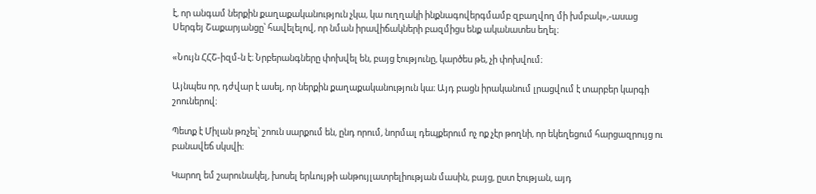է, որ անգամ ներքին քաղաքականություն չկա, կա ուղղակի ինքնագովերգմամբ զբաղվող մի խմբակ»,-ասաց Սերգեյ Շաքարյանցը՝ հավելելով, որ նման իրավիճակների բազմիցս ենք ականատես եղել։

«Նույն ՀՀՇ-իզմ-ն է։ Նրբերանգները փոխվել են, բայց էությունը, կարծես թե, չի փոխվում։

Այնպես որ, դժվար է ասել, որ ներքին քաղաքականություն կա։ Այդ բացն իրականում լրացվում է տարբեր կարգի շոուներով։

Պետք է Միլան թռչել՝ շոուն սարքում են, ընդ որում, նորմալ դեպքերում ոչ ոք չէր թողնի, որ եկեղեցում հարցազրույց ու բանավեճ սկսվի։

Կարող եմ շարունակել, խոսել երևույթի անթույլատրելիության մասին, բայց, ըստ էության, այդ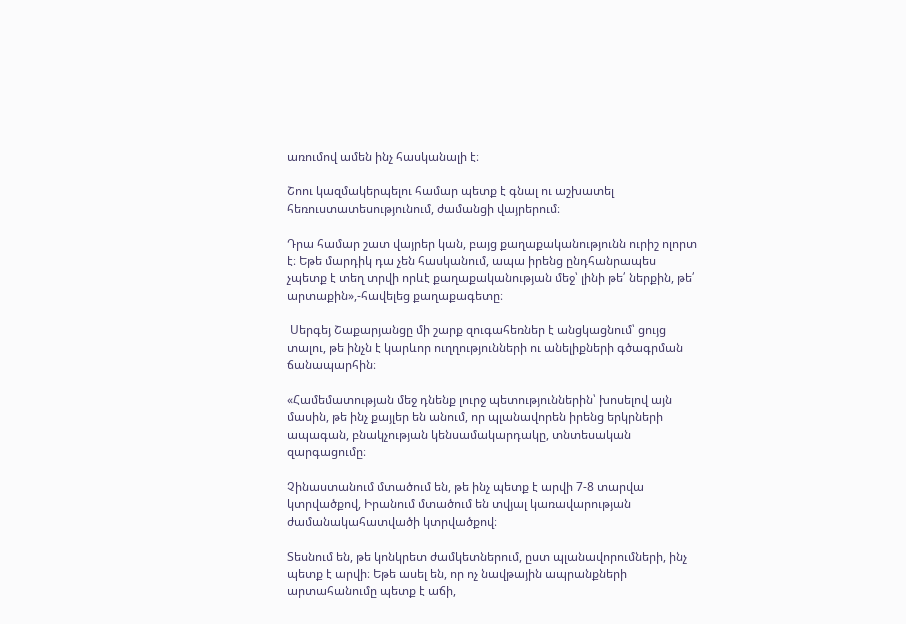առումով ամեն ինչ հասկանալի է։

Շոու կազմակերպելու համար պետք է գնալ ու աշխատել հեռուստատեսությունում, ժամանցի վայրերում։

Դրա համար շատ վայրեր կան, բայց քաղաքականությունն ուրիշ ոլորտ է։ Եթե մարդիկ դա չեն հասկանում, ապա իրենց ընդհանրապես չպետք է տեղ տրվի որևէ քաղաքականության մեջ՝ լինի թե՛ ներքին, թե՛ արտաքին»,-հավելեց քաղաքագետը։

 Սերգեյ Շաքարյանցը մի շարք զուգահեռներ է անցկացնում՝ ցույց տալու, թե ինչն է կարևոր ուղղությունների ու անելիքների գծագրման ճանապարհին։

«Համեմատության մեջ դնենք լուրջ պետություններին՝ խոսելով այն մասին, թե ինչ քայլեր են անում, որ պլանավորեն իրենց երկրների ապագան, բնակչության կենսամակարդակը, տնտեսական զարգացումը։

Չինաստանում մտածում են, թե ինչ պետք է արվի 7-8 տարվա կտրվածքով, Իրանում մտածում են տվյալ կառավարության ժամանակահատվածի կտրվածքով։

Տեսնում են, թե կոնկրետ ժամկետներում, ըստ պլանավորումների, ինչ պետք է արվի։ Եթե ասել են, որ ոչ նավթային ապրանքների արտահանումը պետք է աճի,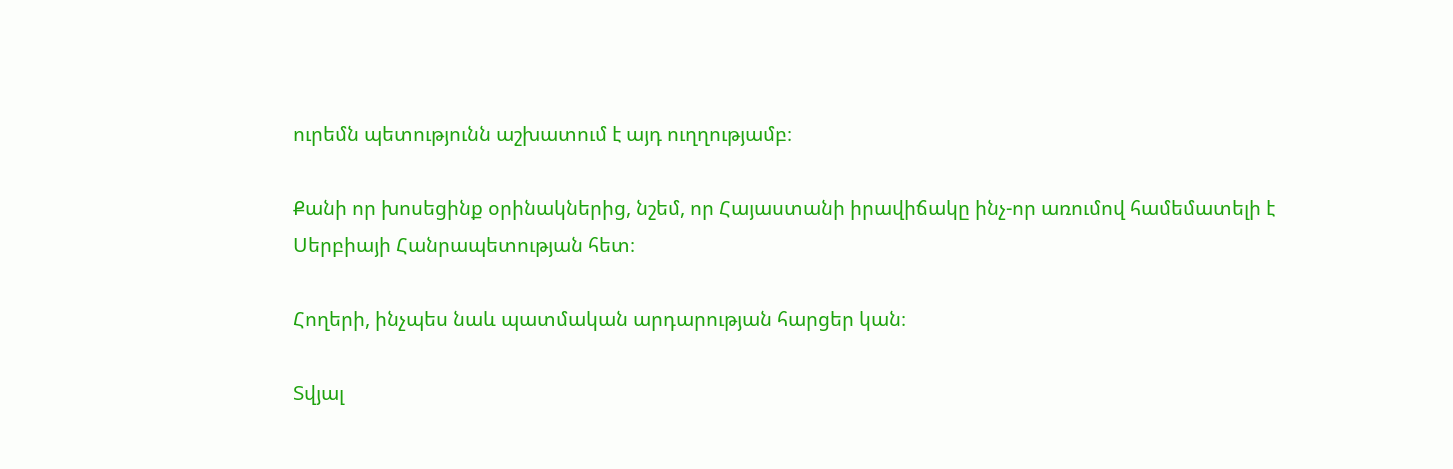ուրեմն պետությունն աշխատում է այդ ուղղությամբ։

Քանի որ խոսեցինք օրինակներից, նշեմ, որ Հայաստանի իրավիճակը ինչ-որ առումով համեմատելի է Սերբիայի Հանրապետության հետ։

Հողերի, ինչպես նաև պատմական արդարության հարցեր կան։

Տվյալ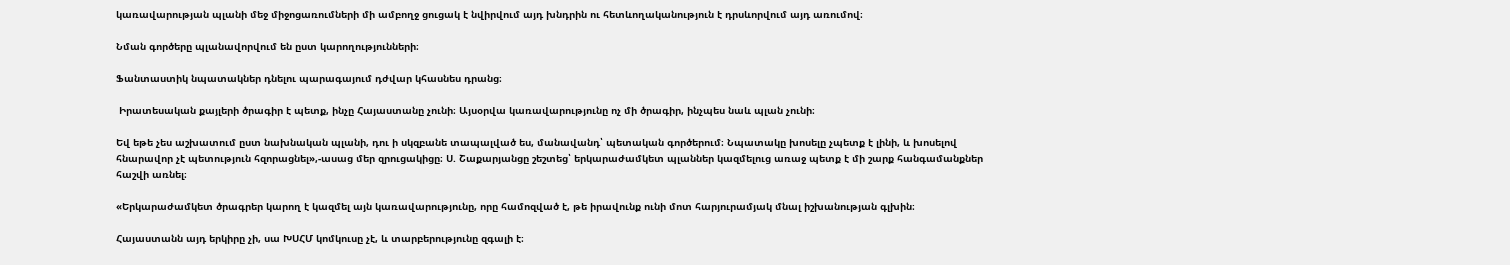կառավարության պլանի մեջ միջոցառումների մի ամբողջ ցուցակ է նվիրվում այդ խնդրին ու հետևողականություն է դրսևորվում այդ առումով։

Նման գործերը պլանավորվում են ըստ կարողությունների։

Ֆանտաստիկ նպատակներ դնելու պարագայում դժվար կհասնես դրանց։

 Իրատեսական քայլերի ծրագիր է պետք, ինչը Հայաստանը չունի։ Այսօրվա կառավարությունը ոչ մի ծրագիր, ինչպես նաև պլան չունի։

Եվ եթե չես աշխատում ըստ նախնական պլանի, դու ի սկզբանե տապալված ես, մանավանդ՝ պետական գործերում։ Նպատակը խոսելը չպետք է լինի, և խոսելով հնարավոր չէ պետություն հզորացնել»,-ասաց մեր զրուցակիցը։ Ս. Շաքարյանցը շեշտեց՝ երկարաժամկետ պլաններ կազմելուց առաջ պետք է մի շարք հանգամանքներ հաշվի առնել։

«Երկարաժամկետ ծրագրեր կարող է կազմել այն կառավարությունը, որը համոզված է, թե իրավունք ունի մոտ հարյուրամյակ մնալ իշխանության գլխին։

Հայաստանն այդ երկիրը չի, սա ԽՍՀՄ կոմկուսը չէ, և տարբերությունը զգալի է։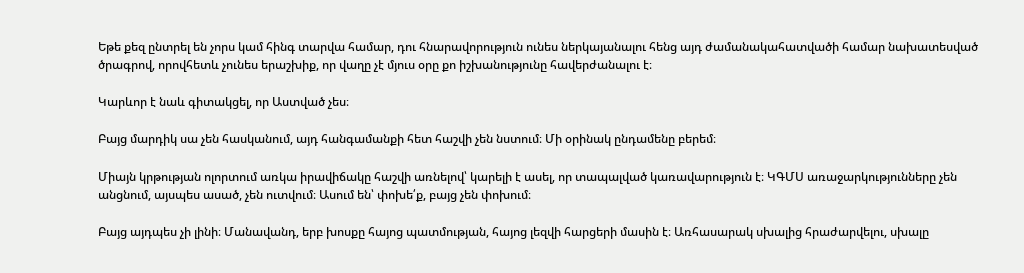Եթե քեզ ընտրել են չորս կամ հինգ տարվա համար, դու հնարավորություն ունես ներկայանալու հենց այդ ժամանակահատվածի համար նախատեսված ծրագրով, որովհետև չունես երաշխիք, որ վաղը չէ մյուս օրը քո իշխանությունը հավերժանալու է։

Կարևոր է նաև գիտակցել, որ Աստված չես։

Բայց մարդիկ սա չեն հասկանում, այդ հանգամանքի հետ հաշվի չեն նստում։ Մի օրինակ ընդամենը բերեմ։

Միայն կրթության ոլորտում առկա իրավիճակը հաշվի առնելով՝ կարելի է ասել, որ տապալված կառավարություն է։ ԿԳՄՍ առաջարկությունները չեն անցնում, այսպես ասած, չեն ուտվում։ Ասում են՝ փոխե՛ք, բայց չեն փոխում։

Բայց այդպես չի լինի։ Մանավանդ, երբ խոսքը հայոց պատմության, հայոց լեզվի հարցերի մասին է։ Առհասարակ սխալից հրաժարվելու, սխալը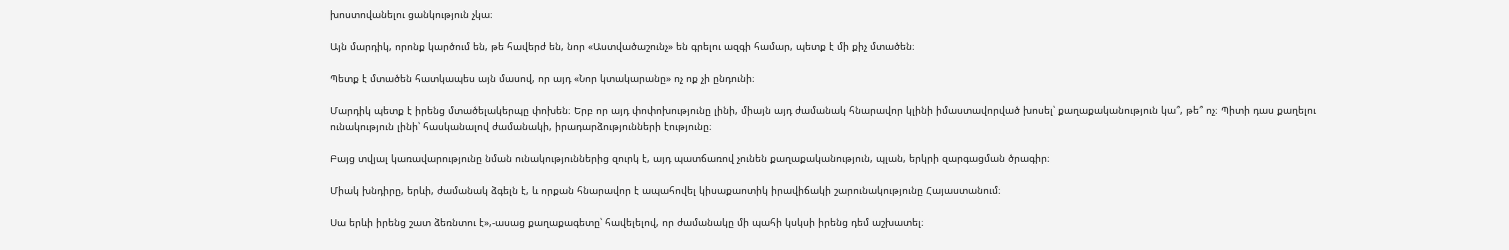խոստովանելու ցանկություն չկա։

Այն մարդիկ, որոնք կարծում են, թե հավերժ են, նոր «Աստվածաշունչ» են գրելու ազգի համար, պետք է մի քիչ մտածեն։

Պետք է մտածեն հատկապես այն մասով, որ այդ «Նոր կտակարանը» ոչ ոք չի ընդունի։

Մարդիկ պետք է իրենց մտածելակերպը փոխեն։ Երբ որ այդ փոփոխությունը լինի, միայն այդ ժամանակ հնարավոր կլինի իմաստավորված խոսել՝ քաղաքականություն կա՞, թե՞ ոչ։ Պիտի դաս քաղելու ունակություն լինի՝ հասկանալով ժամանակի, իրադարձությունների էությունը։

Բայց տվյալ կառավարությունը նման ունակություններից զուրկ է, այդ պատճառով չունեն քաղաքականություն, պլան, երկրի զարգացման ծրագիր։

Միակ խնդիրը, երևի, ժամանակ ձգելն է, և որքան հնարավոր է ապահովել կիսաքաոտիկ իրավիճակի շարունակությունը Հայաստանում։

Սա երևի իրենց շատ ձեռնտու է»,-ասաց քաղաքագետը՝ հավելելով, որ ժամանակը մի պահի կսկսի իրենց դեմ աշխատել։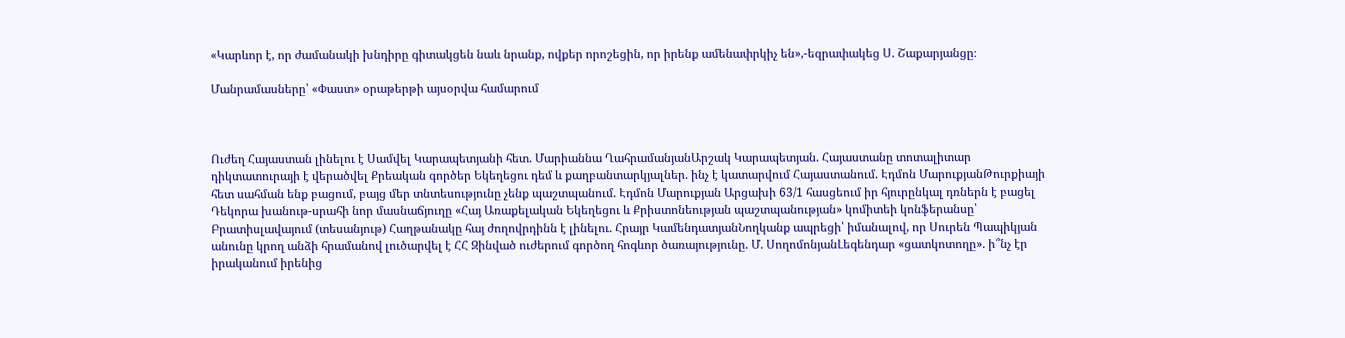«Կարևոր է, որ ժամանակի խնդիրը գիտակցեն նաև նրանք, ովքեր որոշեցին, որ իրենք ամենափրկիչ են»,-եզրափակեց Ս. Շաքարյանցը։

Մանրամասները՝ «Փաստ» օրաթերթի այսօրվա համարում



Ուժեղ Հայաստան լինելու է Սամվել Կարապետյանի հետ. Մարիաննա ՂահրամանյանԱրշակ Կարապետյան. Հայաստանը տոտալիտար դիկտատուրայի է վերածվել Քրեական գործեր Եկեղեցու դեմ և քաղբանտարկյալներ. ինչ է կատարվում Հայաստանում. Էդմոն ՄարուքյանԹուրքիայի հետ սահման ենք բացում, բայց մեր տնտեսությունը չենք պաշտպանում. Էդմոն Մարուքյան Արցախի 63/1 հասցեում իր հյուրընկալ դռներն է բացել Դեկորա խանութ-սրահի նոր մասնաճյուղը «Հայ Առաքելական Եկեղեցու և Քրիստոնեության պաշտպանության» կոմիտեի կոնֆերանսը՝ Բրատիսլավայում (տեսանյութ) Հաղթանակը հայ ժողովրդինն է լինելու. Հրայր ԿամենդատյանՆողկանք ապրեցի՝ իմանալով, որ Սուրեն Պապիկյան անունը կրող անձի հրամանով լուծարվել է ՀՀ Զինված ուժերում գործող հոգևոր ծառայությունը. Մ. ՍողոմոնյանԼեգենդար «ցատկոտողը». ի՞նչ էր իրականում իրենից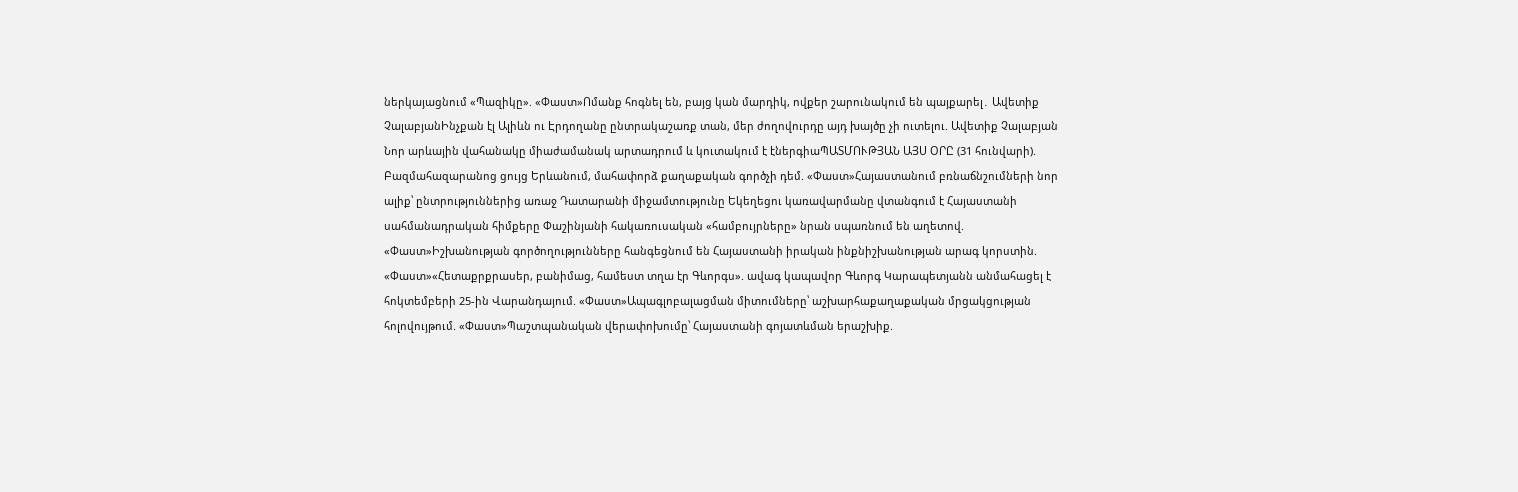ներկայացնում «Պազիկը». «Փաստ»Ոմանք հոգնել են, բայց կան մարդիկ, ովքեր շարունակում են պայքարել․ Ավետիք ՉալաբյանԻնչքան էլ Ալիևն ու Էրդողանը ընտրակաշառք տան, մեր ժողովուրդը այդ խայծը չի ուտելու. Ավետիք Չալաբյան Նոր արևային վահանակը միաժամանակ արտադրում և կուտակում է էներգիաՊԱՏՄՈՒԹՅԱՆ ԱՅՍ ՕՐԸ (31 հունվարի). Բազմահազարանոց ցույց Երևանում, մահափորձ քաղաքական գործչի դեմ. «Փաստ»Հայաստանում բռնաճնշումների նոր ալիք՝ ընտրություններից առաջ Դատարանի միջամտությունը Եկեղեցու կառավարմանը վտանգում է Հայաստանի սահմանադրական հիմքերը Փաշինյանի հակառուսական «համբույրները» նրան սպառնում են աղետով. «Փաստ»Իշխանության գործողությունները հանգեցնում են Հայաստանի իրական ինքնիշխանության արագ կորստին. «Փաստ»«Հետաքրքրասեր, բանիմաց, համեստ տղա էր Գևորգս». ավագ կապավոր Գևորգ Կարապետյանն անմահացել է հոկտեմբերի 25-ին Վարանդայում. «Փաստ»Ապագլոբալացման միտումները՝ աշխարհաքաղաքական մրցակցության հոլովույթում. «Փաստ»Պաշտպանական վերափոխումը՝ Հայաստանի գոյատևման երաշխիք.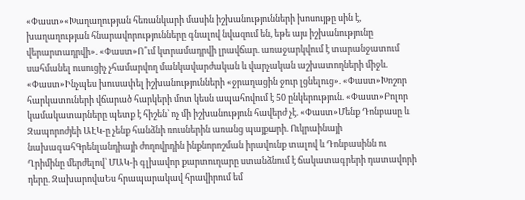«Փաստ»«Խաղաղության հեռանկարի մասին իշխանությունների խոսույթը սին է, խաղաղության հնարավորությունները գնալով նվազում են, եթե այս իշխանությունը վերարտադրվի». «Փաստ»Ո՞ւմ կտրամադրվի լրավճար. առաջարկվում է տարանջատում սահմանել ուսուցիչ չհամարվող մանկավարժական և վարչական աշխատողների միջև. «Փաստ»Ինչպես խուսափել իշխանությունների «ջրաղացին ջուր լցնելուց». «Փաստ»Խոշոր հարկատուների վճարած հարկերի մոտ կեսն ապահովում է 50 ընկերություն. «Փաստ»Բոլոր կամակատարները պետք է հիշեն՝ ոչ մի իշխանություն հավերժ չէ. «Փաստ»Մենք Դոնբասը և Զապորոժյեի ԱԷԿ-ը չենք հանձնի ռուսներին առանց պայքшրի. Ուկրաինայի նախագահԳրենլանդիայի ժողովրդին ինքնորոշման իրավունք տալով և Դոնբասինն ու Ղրիմինը մերժելով՝ ՄԱԿ-ի գլխավոր քարտուղարը ստանձնում է ճակատագրերի դատավորի դերը. ԶախարովաԵս հրապարակավ հրավիրում եմ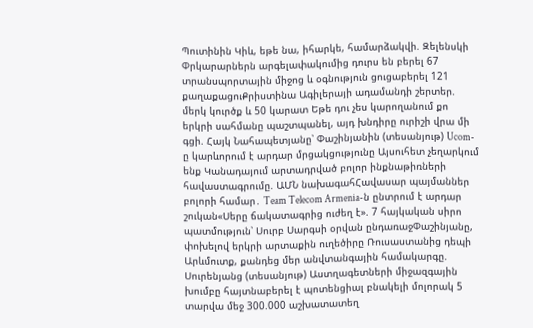Պուտինին Կիև, եթե նա, իհարկե, համարձակվի. Զելենսկի Փրկարարներն արգելափակումից դուրս են բերել 67 տրանսպորտային միջոց և օգնություն ցուցաբերել 121 քաղաքացուՔրիստինա Ագիլերայի ադամանդի շերտեր. մերկ կուրծք և 50 կարատ Եթե դու չես կարողանում քո երկրի սահմանը պաշտպանել, այդ խնդիրը ուրիշի վրա մի գցի. Հայկ Նահապետյանը՝ Փաշինյանին (տեսանյութ) Ucom-ը կարևորում է արդար մրցակցությունը Այսուհետ չեղարկում ենք Կանադայում արտադրված բոլոր ինքնաթիռների հավաստագրումը. ԱՄՆ նախագահՀավասար պայմաններ բոլորի համար․ Team Telecom Armenia-ն ընտրում է արդար շուկան«Սերը ճակատագրից ուժեղ է». 7 հայկական սիրո պատմություն՝ Սուրբ Սարգսի օրվան ընդառաջՓաշինյանը, փոխելով երկրի արտաքին ուղեծիրը Ռուսաստանից դեպի Արևմուտք, քանդեց մեր անվտանգային համակարգը. Սուրենյանց (տեսանյութ) Աստղագետների միջազգային խումբը հայտնաբերել է պոտենցիալ բնակելի մոլորակ 5 տարվա մեջ 300.000 աշխատատեղ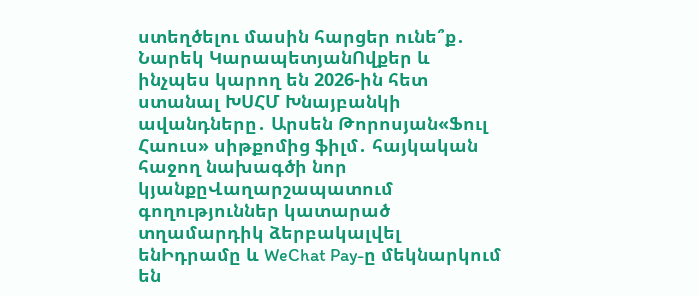ստեղծելու մասին հարցեր ունե՞ք․ Նարեկ ԿարապետյանՈվքեր և ինչպես կարող են 2026-ին հետ ստանալ ԽՍՀՄ Խնայբանկի ավանդները․ Արսեն Թորոսյան«Ֆուլ Հաուս» սիթքոմից ֆիլմ․ հայկական հաջող նախագծի նոր կյանքըՎաղարշապատում գողություններ կատարած տղամարդիկ ձերբակալվել ենԻդրամը և WeChat Pay-ը մեկնարկում են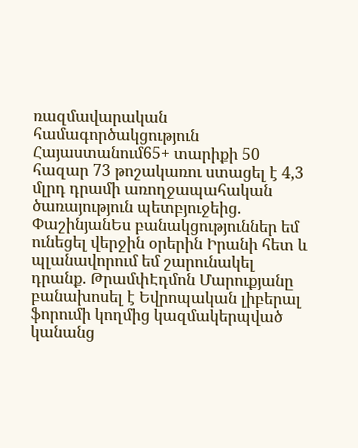ռազմավարական համագործակցություն Հայաստանում65+ տարիքի 50 հազար 73 թոշակառու ստացել է 4,3 մլրդ դրամի առողջապահական ծառայություն պետբյուջեից. ՓաշինյանԵս բանակցություններ եմ ունեցել վերջին օրերին Իրանի հետ և պլանավորում եմ շարունակել դրանք. ԹրամփԷդմոն Մարուքյանը բանախոսել է Եվրոպական լիբերալ ֆորումի կողմից կազմակերպված կանանց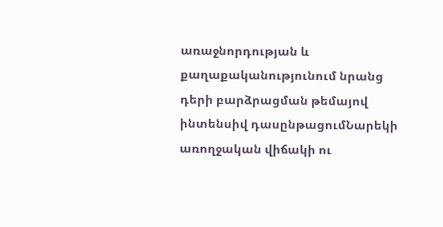առաջնորդության և քաղաքականությունում նրանց դերի բարձրացման թեմայով ինտենսիվ դասընթացումՆարեկի առողջական վիճակի ու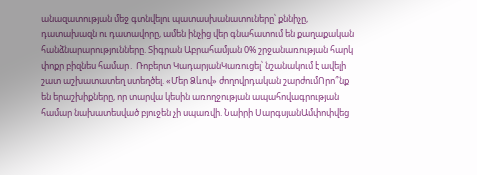անազատության մեջ գտնվելու պատասխանատուները՝ քննիչը, դատախազն ու դատավորը, ամեն ինչից վեր գնահատում են քաղաքական հանձնարարությունները. Տիգրան Աբրահամյան 0% շրջանառության հարկ փոքր բիզնես համար․ Ռոբերտ ԿադարյանԿառուցել՝ նշանակում է ավելի շատ աշխատատեղ ստեղծել. «Մեր Ձևով» ժողովրդական շարժումՈրո՞նք են երաշխիքները, որ տարվա կեսին առողջության ապահովագրության համար նախատեսված բյուջեն չի սպառվի. Նաիրի ՍարգսյանԱմփոփվեց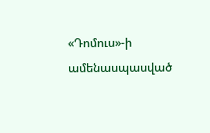«Դոմուս»-ի ամենասպասված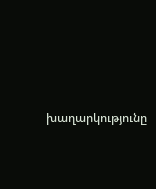խաղարկությունը